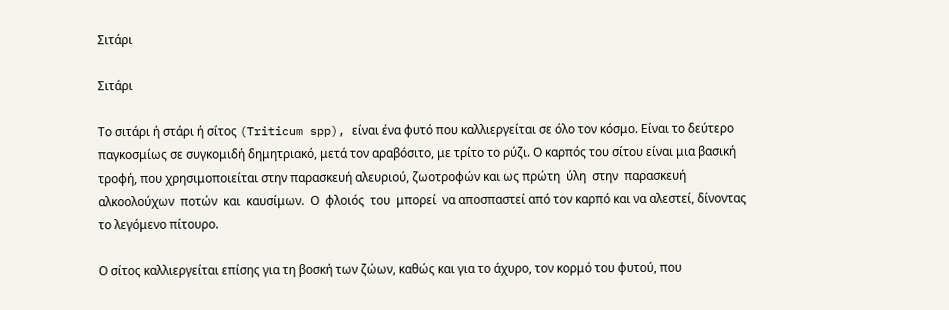Σιτάρι

Σιτάρι

Το σιτάρι ή στάρι ή σίτος (Triticum spp), είναι ένα φυτό που καλλιεργείται σε όλο τον κόσμο. Είναι το δεύτερο παγκοσμίως σε συγκομιδή δημητριακό, μετά τον αραβόσιτο, με τρίτο το ρύζι. Ο καρπός του σίτου είναι μια βασική τροφή, που χρησιμοποιείται στην παρασκευή αλευριού, ζωοτροφών και ως πρώτη  ύλη  στην  παρασκευή  αλκοολούχων  ποτών  και  καυσίμων.  Ο  φλοιός  του  μπορεί  να αποσπαστεί από τον καρπό και να αλεστεί, δίνοντας το λεγόμενο πίτουρο.

Ο σίτος καλλιεργείται επίσης για τη βοσκή των ζώων, καθώς και για το άχυρο, τον κορμό του φυτού, που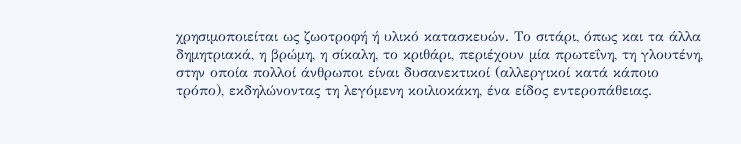χρησιμοποιείται ως ζωοτροφή ή υλικό κατασκευών. Το σιτάρι, όπως και τα άλλα δημητριακά, η βρώμη, η σίκαλη, το κριθάρι, περιέχουν μία πρωτεΐνη, τη γλουτένη, στην οποία πολλοί άνθρωποι είναι δυσανεκτικοί (αλλεργικοί κατά κάποιο τρόπο), εκδηλώνοντας τη λεγόμενη κοιλιοκάκη, ένα είδος εντεροπάθειας.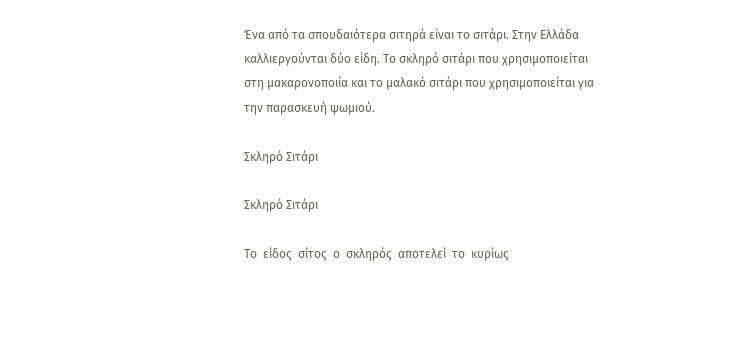Ένα από τα σπουδαιότερα σιτηρά είναι το σιτάρι. Στην Ελλάδα καλλιεργούνται δύο είδη. Το σκληρό σιτάρι που χρησιμοποιείται στη μακαρονοποιία και το μαλακό σιτάρι που χρησιμοποιείται για την παρασκευή ψωμιού.

Σκληρό Σιτάρι

Σκληρό Σιτάρι

Το  είδος  σίτος  ο  σκληρός  αποτελεί  το  κυρίως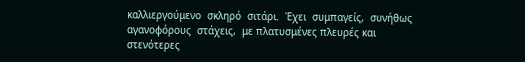καλλιεργούμενο  σκληρό  σιτάρι.  Έχει  συμπαγείς,  συνήθως  αγανοφόρους  στάχεις,  με πλατυσμένες πλευρές και στενότερες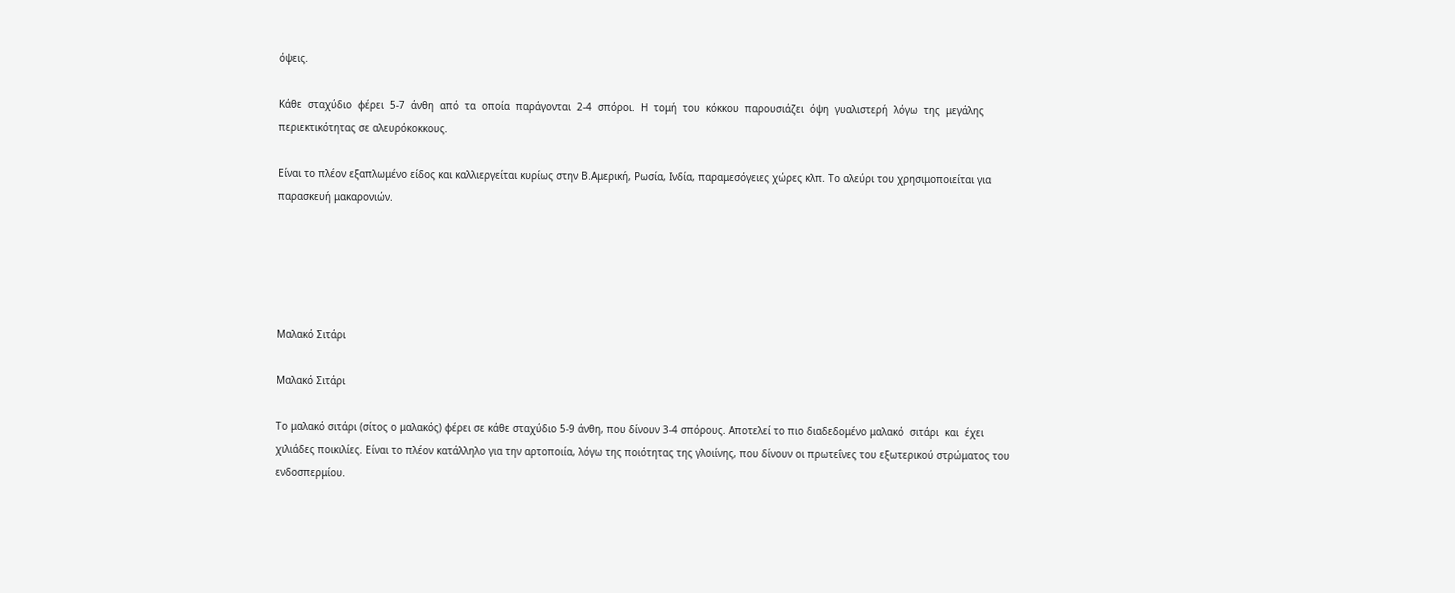όψεις.

Κάθε  σταχύδιο  φέρει  5-7  άνθη  από  τα  οποία  παράγονται  2-4  σπόροι.  Η  τομή  του  κόκκου  παρουσιάζει  όψη  γυαλιστερή  λόγω  της  μεγάλης περιεκτικότητας σε αλευρόκοκκους.

Είναι το πλέον εξαπλωμένο είδος και καλλιεργείται κυρίως στην Β.Αμερική, Ρωσία, Ινδία, παραμεσόγειες χώρες κλπ. Το αλεύρι του χρησιμοποιείται για παρασκευή μακαρονιών.





Μαλακό Σιτάρι

Μαλακό Σιτάρι

Το μαλακό σιτάρι (σίτος ο μαλακός) φέρει σε κάθε σταχύδιο 5-9 άνθη, που δίνουν 3-4 σπόρους. Αποτελεί το πιο διαδεδομένο μαλακό  σιτάρι  και  έχει χιλιάδες ποικιλίες. Είναι το πλέον κατάλληλο για την αρτοποιία, λόγω της ποιότητας της γλοιίνης, που δίνουν οι πρωτεΐνες του εξωτερικού στρώματος του ενδοσπερμίου.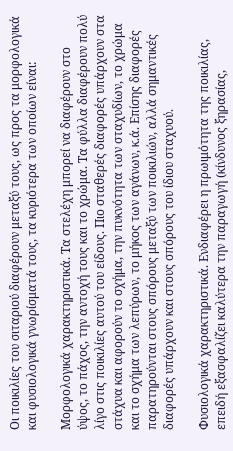Οι ποικιλίες του σιταριού διαφέρουν μεταξύ τους, ως προς τα μορφολογικά και φυσιολογικά γνωρίσματά τους, τα κυριότερα των οποίων είναι:

Μορφολογικά χαρακτηριστικά. Τα στελέχη μπορεί να διαφέρουν στο ύψος, το πάχος, την αντοχή τους και το χρώμα. Τα φύλλα διαφέρουν πολύ λίγο στις ποικιλίες αυτού του είδους. Πιο σταθερές διαφορές υπάρχουν στα στάχυα και αφορούν το σχήμα, την πυκνότητα των σταχυδίων, το χρώμα και το σχήμα των λεπύρων, το μήκος των αγάνων, κ.ά. Επίσης διαφορές παρατηρούνται στους σπόρους μεταξύ των ποικιλιών, αλλά σημαντικές διαφορές υπάρχουν και στους σπόρους του ίδιου σταχυού.

Φυσιολογικά χαρακτηριστικά. Ενδιαφέρει η πρωιμότητα της ποικιλίας, επειδή εξασφαλίζει καλύτερα την παραγωγή (κίνδυνος ξηρασίας,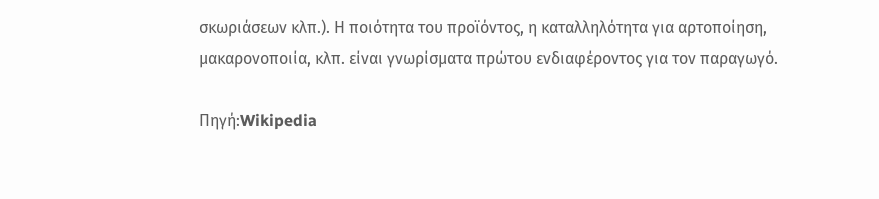σκωριάσεων κλπ.). Η ποιότητα του προϊόντος, η καταλληλότητα για αρτοποίηση, μακαρονοποιία, κλπ. είναι γνωρίσματα πρώτου ενδιαφέροντος για τον παραγωγό.

Πηγή:Wikipedia